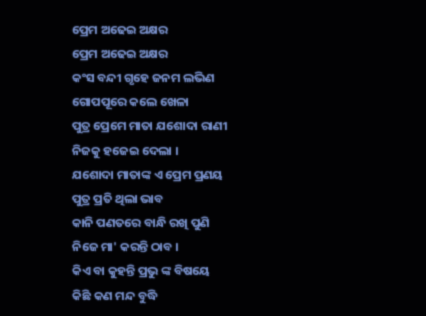ପ୍ରେମ ଅଢେଇ ଅକ୍ଷର
ପ୍ରେମ ଅଢେଇ ଅକ୍ଷର
କଂସ ବନ୍ଦୀ ଗୃହେ ଜନମ ଲଭିଣ
ଗୋପପୂରେ କଲେ ଖେଳା
ପୁତ୍ର ପ୍ରେମେ ମାତା ଯଶୋଦା ରାଣୀ
ନିଜକୁ ହଜେଇ ଦେଲା ।
ଯଶୋଦା ମାତାଙ୍କ ଏ ପ୍ରେମ ପ୍ରଣୟ
ପୁତ୍ର ପ୍ରତି ଥିଲା ଭାବ
କାନି ପଣତରେ ବାନ୍ଧି ରଖି ପୁଣି
ନିଜେ ମା' କରନ୍ତି ଠାବ ।
କିଏ ବା କୁହନ୍ତି ପ୍ରଭୁ ଙ୍କ ବିଷୟେ
କିଛି କଣ ମନ୍ଦ ବୁଦ୍ଧି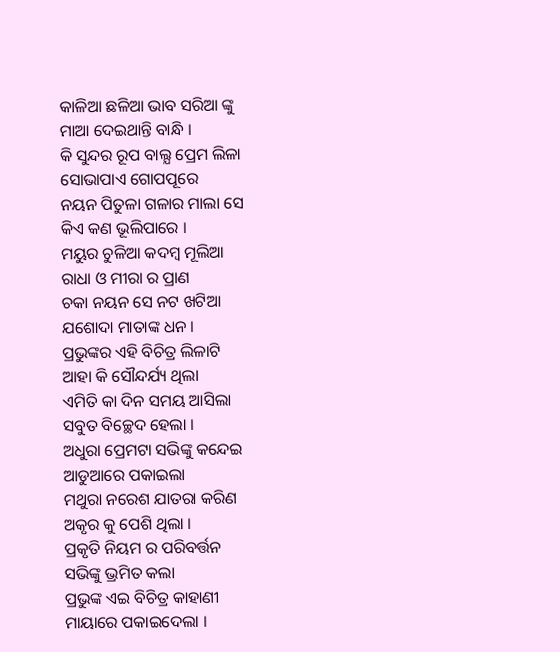କାଳିଆ ଛଳିଆ ଭାବ ସରିଆ ଙ୍କୁ
ମାଆ ଦେଇଥାନ୍ତି ବାନ୍ଧି ।
କି ସୁନ୍ଦର ରୂପ ବାଲ୍ଯ ପ୍ରେମ ଲିଳା
ସୋଭାପାଏ ଗୋପପୂରେ
ନୟନ ପିତୁଳା ଗଳାର ମାଲା ସେ
କିଏ କଣ ଭୂଲିପାରେ ।
ମୟୁର ଚୁଳିଆ କଦମ୍ବ ମୂଲିଆ
ରାଧା ଓ ମୀରା ର ପ୍ରାଣ
ଚକା ନୟନ ସେ ନଟ ଖଟିଆ
ଯଶୋଦା ମାତାଙ୍କ ଧନ ।
ପ୍ରଭୁଙ୍କର ଏହି ବିଚିତ୍ର ଲିଳାଟି
ଆହା କି ସୌନ୍ଦର୍ଯ୍ୟ ଥିଲା
ଏମିତି କା ଦିନ ସମୟ ଆସିଲା
ସବୁତ ବିଚ୍ଛେଦ ହେଲା ।
ଅଧୁରା ପ୍ରେମଟା ସଭିଙ୍କୁ କନ୍ଦେଇ
ଆଡୁଆରେ ପକାଇଲା
ମଥୁରା ନରେଶ ଯାତରା କରିଣ
ଅକୃର କୁ ପେଶି ଥିଲା ।
ପ୍ରକୃତି ନିୟମ ର ପରିବର୍ତ୍ତନ
ସଭିଙ୍କୁ ଭ୍ରମିତ କଲା
ପ୍ରଭୁଙ୍କ ଏଇ ବିଚିତ୍ର କାହାଣୀ
ମାୟାରେ ପକାଇଦେଲା ।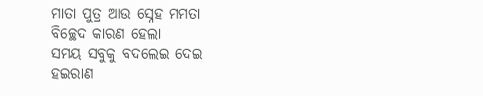ମାତା ପୁତ୍ର ଆଉ ସ୍ନେହ ମମତା
ବିଚ୍ଛେଦ କାରଣ ହେଲା
ସମୟ ସବୁକୁ ବଦଲେଇ ଦେଇ
ହଇରାଣ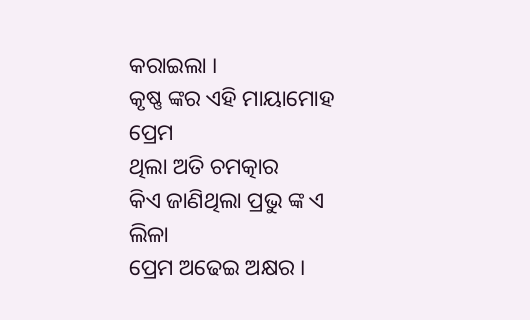କରାଇଲା ।
କୃଷ୍ଣ ଙ୍କର ଏହି ମାୟାମୋହ ପ୍ରେମ
ଥିଲା ଅତି ଚମତ୍କାର
କିଏ ଜାଣିଥିଲା ପ୍ରଭୁ ଙ୍କ ଏ ଲିଳା
ପ୍ରେମ ଅଢେଇ ଅକ୍ଷର ।